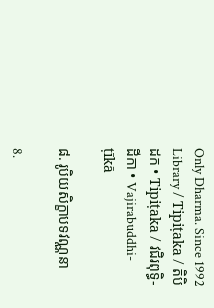Only Dharma. Since 1992
Library / Tipiṭaka / តិបិដក • Tipiṭaka / វជិរពុទ្ធិ-ដីកា • Vajirabuddhi-ṭīkā

៨. រូបិយសិក្ខាបទវណ្ណនា

8.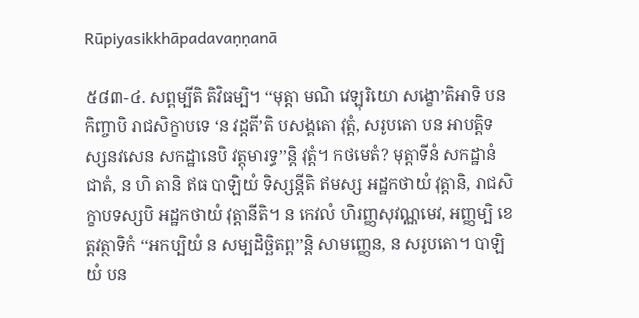Rūpiyasikkhāpadavaṇṇanā

៥៨៣-៤. សព្ពម្បីតិ តិវិធម្បិ។ ‘‘មុត្តា មណិ វេឡុរិយោ សង្ខោ’តិអាទិ បន កិញ្ចាបិ រាជសិក្ខាបទេ ‘ន វដ្ដតី’តិ បសង្គតោ វុត្តំ, សរូបតោ បន អាបត្តិទស្សនវសេន សកដ្ឋានេបិ វត្តុមារទ្ធ’’ន្តិ វុត្តំ។ កថមេតំ? មុត្តាទីនំ សកដ្ឋានំ ជាតំ, ន ហិ តានិ ឥធ បាឡិយំ ទិស្សន្តីតិ ឥមស្ស អដ្ឋកថាយំ វុត្តានិ, រាជសិក្ខាបទស្សបិ អដ្ឋកថាយំ វុត្តានីតិ។ ន កេវលំ ហិរញ្ញសុវណ្ណមេវ, អញ្ញម្បិ ខេត្តវត្ថាទិកំ ‘‘អកប្បិយំ ន សម្បដិច្ឆិតព្ព’’ន្តិ សាមញ្ញេន, ន សរូបតោ។ បាឡិយំ បន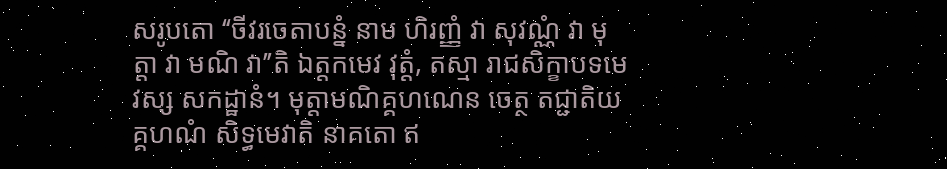សរូបតោ ‘‘ចីវរចេតាបន្នំ នាម ហិរញ្ញំ វា សុវណ្ណំ វា មុត្តា វា មណិ វា’’តិ ឯត្តកមេវ វុត្តំ, តស្មា រាជសិក្ខាបទមេវស្ស សកដ្ឋានំ។ មុត្តាមណិគ្គហណេន ចេត្ថ តជ្ជាតិយគ្គហណំ សិទ្ធមេវាតិ នាគតោ ឥ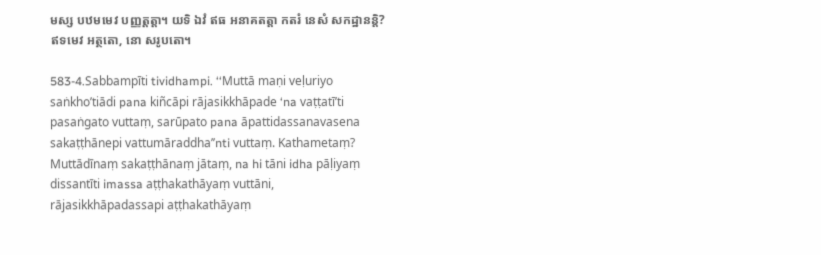មស្ស បឋមមេវ បញ្ញត្តត្តា។ យទិ ឯវំ ឥធ អនាគតត្តា កតរំ នេសំ សកដ្ឋានន្តិ? ឥទមេវ អត្ថតោ, នោ សរូបតោ។

583-4.Sabbampīti tividhampi. ‘‘Muttā maṇi veḷuriyo saṅkho’tiādi pana kiñcāpi rājasikkhāpade ‘na vaṭṭatī’ti pasaṅgato vuttaṃ, sarūpato pana āpattidassanavasena sakaṭṭhānepi vattumāraddha’’nti vuttaṃ. Kathametaṃ? Muttādīnaṃ sakaṭṭhānaṃ jātaṃ, na hi tāni idha pāḷiyaṃ dissantīti imassa aṭṭhakathāyaṃ vuttāni, rājasikkhāpadassapi aṭṭhakathāyaṃ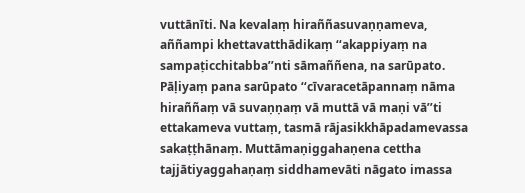vuttānīti. Na kevalaṃ hiraññasuvaṇṇameva, aññampi khettavatthādikaṃ ‘‘akappiyaṃ na sampaṭicchitabba’’nti sāmaññena, na sarūpato. Pāḷiyaṃ pana sarūpato ‘‘cīvaracetāpannaṃ nāma hiraññaṃ vā suvaṇṇaṃ vā muttā vā maṇi vā’’ti ettakameva vuttaṃ, tasmā rājasikkhāpadamevassa sakaṭṭhānaṃ. Muttāmaṇiggahaṇena cettha tajjātiyaggahaṇaṃ siddhamevāti nāgato imassa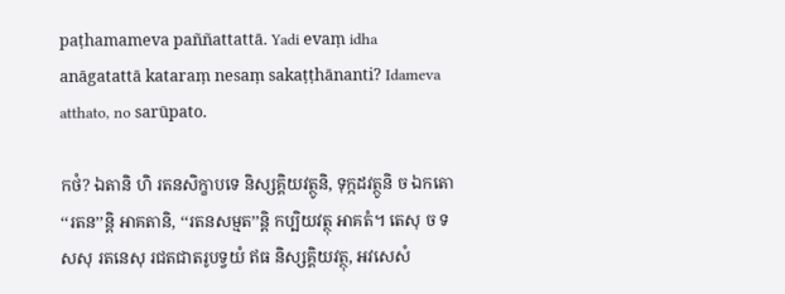paṭhamameva paññattattā. Yadi evaṃ idha anāgatattā kataraṃ nesaṃ sakaṭṭhānanti? Idameva atthato, no sarūpato.

កថំ? ឯតានិ ហិ រតនសិក្ខាបទេ និស្សគ្គិយវត្ថូនិ, ទុក្កដវត្ថូនិ ច ឯកតោ ‘‘រតន’’ន្តិ អាគតានិ, ‘‘រតនសម្មត’’ន្តិ កប្បិយវត្ថុ អាគតំ។ តេសុ ច ទសសុ រតនេសុ រជតជាតរូបទ្វយំ ឥធ និស្សគ្គិយវត្ថុ, អវសេសំ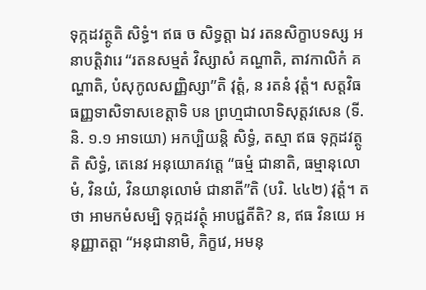ទុក្កដវត្ថូតិ សិទ្ធំ។ ឥធ ច សិទ្ធត្តា ឯវ រតនសិក្ខាបទស្ស អនាបត្តិវារេ ‘‘រតនសម្មតំ វិស្សាសំ គណ្ហាតិ, តាវកាលិកំ គណ្ហាតិ, បំសុកូលសញ្ញិស្សា’’តិ វុត្តំ, ន រតនំ វុត្តំ។ សត្តវិធធញ្ញទាសិទាសខេត្តាទិ បន ព្រហ្មជាលាទិសុត្តវសេន (ទី. និ. ១.១ អាទយោ) អកប្បិយន្តិ សិទ្ធំ, តស្មា ឥធ ទុក្កដវត្ថូតិ សិទ្ធំ, តេនេវ អនុយោគវត្តេ ‘‘ធម្មំ ជានាតិ, ធម្មានុលោមំ, វិនយំ, វិនយានុលោមំ ជានាតី’’តិ (បរិ. ៤៤២) វុត្តំ។ តថា អាមកមំសម្បិ ទុក្កដវត្ថុំ អាបជ្ជតីតិ? ន, ឥធ វិនយេ អនុញ្ញាតត្តា ‘‘អនុជានាមិ, ភិក្ខវេ, អមនុ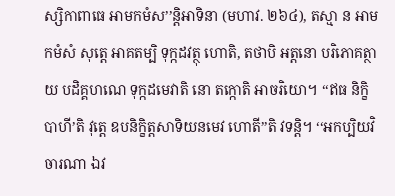ស្សិកាពាធេ អាមកមំស’’ន្តិអាទិនា (មហាវ. ២៦៤), តស្មា ន អាមកមំសំ សុត្តេ អាគតម្បិ ទុក្កដវត្ថុ ហោតិ, តថាបិ អត្តនោ បរិភោគត្ថាយ បដិគ្គហណេ ទុក្កដមេវាតិ នោ តក្កោតិ អាចរិយោ។ ‘‘ឥធ និក្ខិបាហី’តិ វុត្តេ ឧបនិក្ខិត្តសាទិយនមេវ ហោតី’’តិ វទន្តិ។ ‘‘អកប្បិយវិចារណា ឯវ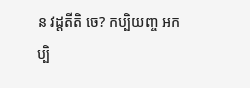ន វដ្ដតីតិ ចេ? កប្បិយញ្ច អកប្បិ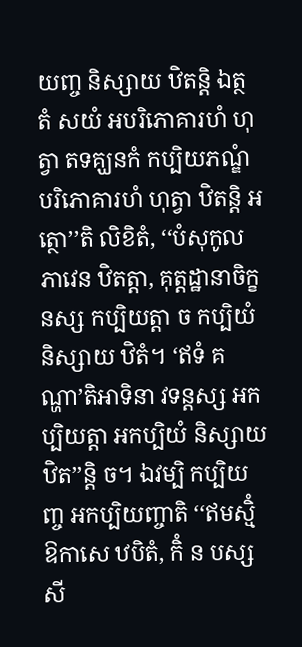យញ្ច និស្សាយ ឋិតន្តិ ឯត្ថ តំ សយំ អបរិភោគារហំ ហុត្វា តទគ្ឃនកំ កប្បិយភណ្ឌំ បរិភោគារហំ ហុត្វា ឋិតន្តិ អត្ថោ’’តិ លិខិតំ, ‘‘បំសុកូលភាវេន ឋិតត្តា, គុត្តដ្ឋានាចិក្ខនស្ស កប្បិយត្តា ច កប្បិយំ និស្សាយ ឋិតំ។ ‘ឥទំ គណ្ហា’តិអាទិនា វទន្តស្ស អកប្បិយត្តា អកប្បិយំ និស្សាយ ឋិត’’ន្តិ ច។ ឯវម្បិ កប្បិយញ្ច អកប្បិយញ្ចាតិ ‘‘ឥមស្មិំ ឱកាសេ ឋបិតំ, កិំ ន បស្សសី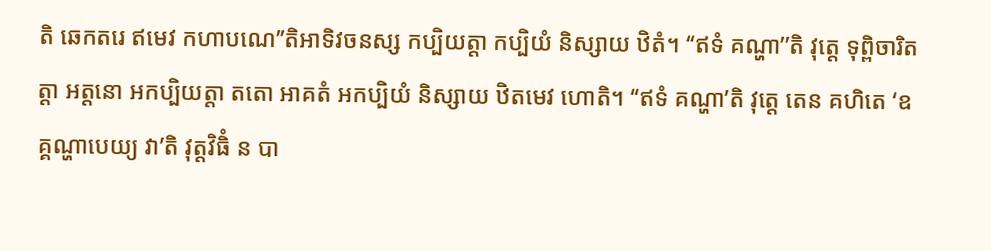តិ ឆេកតរេ ឥមេវ កហាបណេ’’តិអាទិវចនស្ស កប្បិយត្តា កប្បិយំ និស្សាយ ឋិតំ។ ‘‘ឥទំ គណ្ហា’’តិ វុត្តេ ទុព្ពិចារិតត្តា អត្តនោ អកប្បិយត្តា តតោ អាគតំ អកប្បិយំ និស្សាយ ឋិតមេវ ហោតិ។ ‘‘ឥទំ គណ្ហា’តិ វុត្តេ តេន គហិតេ ‘ឧគ្គណ្ហាបេយ្យ វា’តិ វុត្តវិធិំ ន បា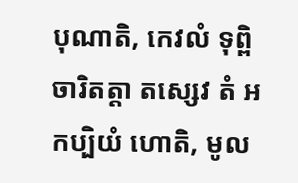បុណាតិ, កេវលំ ទុព្ពិចារិតត្តា តស្សេវ តំ អកប្បិយំ ហោតិ, មូល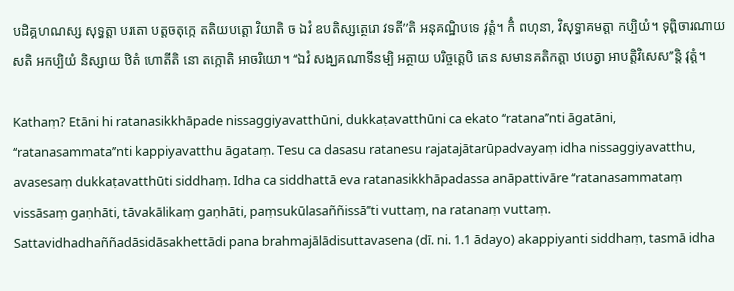បដិគ្គហណស្ស សុទ្ធត្តា បរតោ បត្តចតុក្កេ តតិយបត្តោ វិយាតិ ច ឯវំ ឧបតិស្សត្ថេរោ វទតី’’តិ អនុគណ្ឋិបទេ វុត្តំ។ កិំ ពហុនា, វិសុទ្ធាគមត្តា កប្បិយំ។ ទុព្ពិចារណាយ សតិ អកប្បិយំ និស្សាយ ឋិតំ ហោតីតិ នោ តក្កោតិ អាចរិយោ។ ‘‘ឯវំ សង្ឃគណាទីនម្បិ អត្ថាយ បរិច្ចត្តេបិ តេន សមានគតិកត្តា ឋបេត្វា អាបត្តិវិសេស’’ន្តិ វុត្តំ។

Kathaṃ? Etāni hi ratanasikkhāpade nissaggiyavatthūni, dukkaṭavatthūni ca ekato ‘‘ratana’’nti āgatāni, ‘‘ratanasammata’’nti kappiyavatthu āgataṃ. Tesu ca dasasu ratanesu rajatajātarūpadvayaṃ idha nissaggiyavatthu, avasesaṃ dukkaṭavatthūti siddhaṃ. Idha ca siddhattā eva ratanasikkhāpadassa anāpattivāre ‘‘ratanasammataṃ vissāsaṃ gaṇhāti, tāvakālikaṃ gaṇhāti, paṃsukūlasaññissā’’ti vuttaṃ, na ratanaṃ vuttaṃ. Sattavidhadhaññadāsidāsakhettādi pana brahmajālādisuttavasena (dī. ni. 1.1 ādayo) akappiyanti siddhaṃ, tasmā idha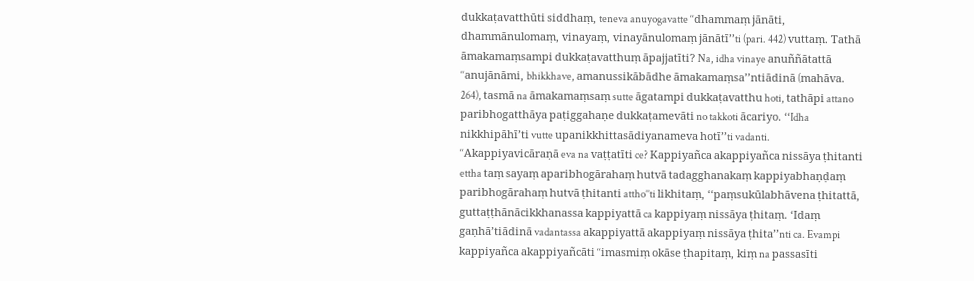dukkaṭavatthūti siddhaṃ, teneva anuyogavatte ‘‘dhammaṃ jānāti, dhammānulomaṃ, vinayaṃ, vinayānulomaṃ jānātī’’ti (pari. 442) vuttaṃ. Tathā āmakamaṃsampi dukkaṭavatthuṃ āpajjatīti? Na, idha vinaye anuññātattā ‘‘anujānāmi, bhikkhave, amanussikābādhe āmakamaṃsa’’ntiādinā (mahāva. 264), tasmā na āmakamaṃsaṃ sutte āgatampi dukkaṭavatthu hoti, tathāpi attano paribhogatthāya paṭiggahaṇe dukkaṭamevāti no takkoti ācariyo. ‘‘Idha nikkhipāhī’ti vutte upanikkhittasādiyanameva hotī’’ti vadanti. ‘‘Akappiyavicāraṇā eva na vaṭṭatīti ce? Kappiyañca akappiyañca nissāya ṭhitanti ettha taṃ sayaṃ aparibhogārahaṃ hutvā tadagghanakaṃ kappiyabhaṇḍaṃ paribhogārahaṃ hutvā ṭhitanti attho’’ti likhitaṃ, ‘‘paṃsukūlabhāvena ṭhitattā, guttaṭṭhānācikkhanassa kappiyattā ca kappiyaṃ nissāya ṭhitaṃ. ‘Idaṃ gaṇhā’tiādinā vadantassa akappiyattā akappiyaṃ nissāya ṭhita’’nti ca. Evampi kappiyañca akappiyañcāti ‘‘imasmiṃ okāse ṭhapitaṃ, kiṃ na passasīti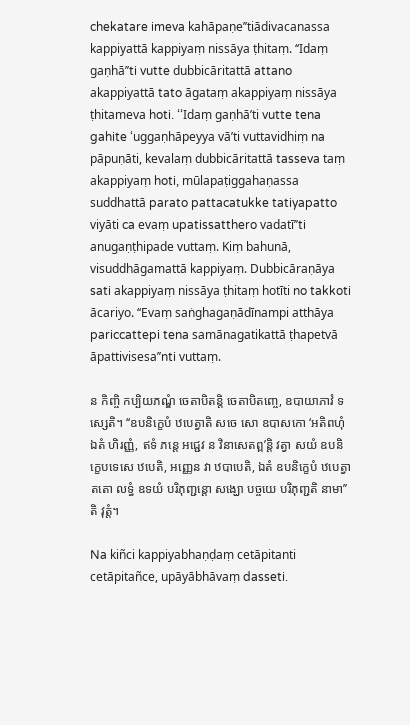chekatare imeva kahāpaṇe’’tiādivacanassa kappiyattā kappiyaṃ nissāya ṭhitaṃ. ‘‘Idaṃ gaṇhā’’ti vutte dubbicāritattā attano akappiyattā tato āgataṃ akappiyaṃ nissāya ṭhitameva hoti. ‘‘Idaṃ gaṇhā’ti vutte tena gahite ‘uggaṇhāpeyya vā’ti vuttavidhiṃ na pāpuṇāti, kevalaṃ dubbicāritattā tasseva taṃ akappiyaṃ hoti, mūlapaṭiggahaṇassa suddhattā parato pattacatukke tatiyapatto viyāti ca evaṃ upatissatthero vadatī’’ti anugaṇṭhipade vuttaṃ. Kiṃ bahunā, visuddhāgamattā kappiyaṃ. Dubbicāraṇāya sati akappiyaṃ nissāya ṭhitaṃ hotīti no takkoti ācariyo. ‘‘Evaṃ saṅghagaṇādīnampi atthāya pariccattepi tena samānagatikattā ṭhapetvā āpattivisesa’’nti vuttaṃ.

ន កិញ្ចិ កប្បិយភណ្ឌំ ចេតាបិតន្តិ ចេតាបិតញ្ចេ, ឧបាយាភាវំ ទស្សេតិ។ ‘‘ឧបនិក្ខេបំ ឋបេត្វាតិ សចេ សោ ឧបាសកោ ‘អតិពហុំ ឯតំ ហិរញ្ញំ, ឥទំ ភន្តេ អជ្ជេវ ន វិនាសេតព្ព’ន្តិ វត្វា សយំ ឧបនិក្ខេបទេសេ ឋបេតិ, អញ្ញេន វា ឋបាបេតិ, ឯតំ ឧបនិក្ខេបំ ឋបេត្វា តតោ លទ្ធំ ឧទយំ បរិភុញ្ជន្តោ សង្ឃោ បច្ចយេ បរិភុញ្ជតិ នាមា’’តិ វុត្តំ។

Na kiñci kappiyabhaṇḍaṃ cetāpitanti cetāpitañce, upāyābhāvaṃ dasseti.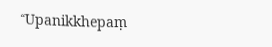‘‘Upanikkhepaṃ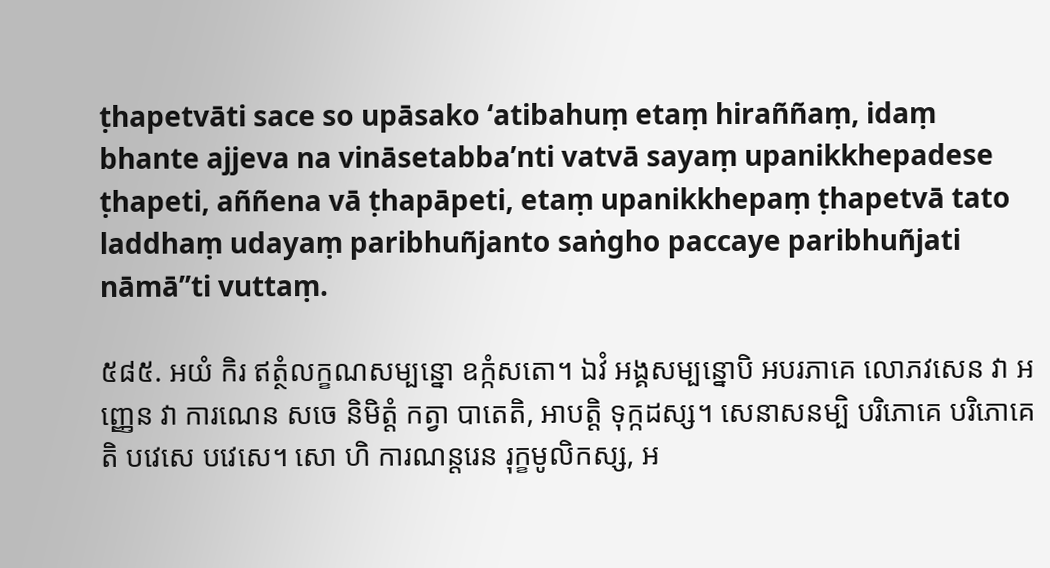ṭhapetvāti sace so upāsako ‘atibahuṃ etaṃ hiraññaṃ, idaṃ bhante ajjeva na vināsetabba’nti vatvā sayaṃ upanikkhepadese ṭhapeti, aññena vā ṭhapāpeti, etaṃ upanikkhepaṃ ṭhapetvā tato laddhaṃ udayaṃ paribhuñjanto saṅgho paccaye paribhuñjati nāmā’’ti vuttaṃ.

៥៨៥. អយំ កិរ ឥត្ថំលក្ខណសម្បន្នោ ឧក្កំសតោ។ ឯវំ អង្គសម្បន្នោបិ អបរភាគេ លោភវសេន វា អញ្ញេន វា ការណេន សចេ និមិត្តំ កត្វា បាតេតិ, អាបត្តិ ទុក្កដស្ស។ សេនាសនម្បិ បរិភោគេ បរិភោគេតិ បវេសេ បវេសេ។ សោ ហិ ការណន្តរេន រុក្ខមូលិកស្ស, អ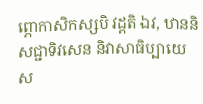ព្ភោកាសិកស្សបិ វដ្ដតិ ឯវ, ឋាននិសជ្ជាទិវសេន និវាសាធិប្បាយេ ស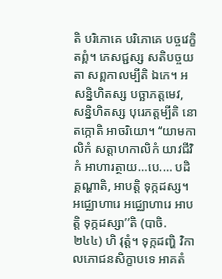តិ បរិភោគេ បរិភោគេ បច្ចវេក្ខិតព្ពំ។ ភេសជ្ជស្ស សតិបច្ចយតា សព្ពកាលម្បីតិ ឯកេ។ អសន្និហិតស្ស បច្ឆាភត្តមេវ, សន្និហិតស្ស បុរេភត្តម្បីតិ នោ តក្កោតិ អាចរិយោ។ ‘‘យាមកាលិកំ សត្តាហកាលិកំ យាវជីវិកំ អាហារត្ថាយ…បេ.… បដិគ្គណ្ហាតិ, អាបត្តិ ទុក្កដស្ស។ អជ្ឈោហារេ អជ្ឈោហារេ អាបត្តិ ទុក្កដស្សា’’តិ (បាចិ. ២៤៤) ហិ វុត្តំ។ ទុក្កដញ្ហិ វិកាលភោជនសិក្ខាបទេ អាគតំ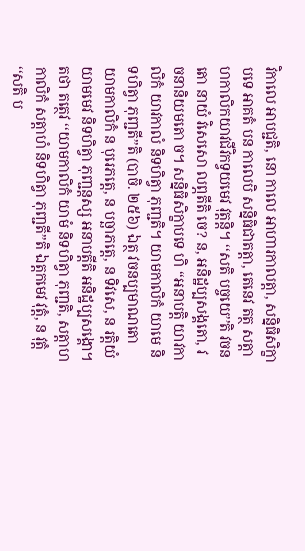វិកាលេ អាបជ្ជតិ, នោ កាលេ អាហារកាលត្តា, សន្និធិសិក្ខាបទេ អាគតំ បន កាលេបិ សន្និធិជាតត្តា, តេនេវ តត្ថ សត្តាហកាលិកយាវជីវិកទ្វយមេវ វុត្តន្តិ។ ‘‘សតិ បច្ចយេ’’តិ វចនតោ នាយំ វិសេសោ លព្ភតីតិ ចេ? ន, អនិដ្ឋប្បសង្គតោ, វចនានិយមតោ ច។ សន្និធិសិក្ខាបទេ ហិ ‘‘អនាបត្តិ យាវកាលិកំ យាវកាលំ និទហិត្វា ភុញ្ជតិ។ យាមកាលិកំ យាមេ និទហិត្វា ភុញ្ជតី’’តិ (បាចិ. ២៥៦) ឯត្ថ វចនប្បមាណតោ យាមកាលិកំ ន បុរេភត្តេ, ន បច្ឆាភត្តេ, ន ទិវសេ, ន រត្តិយំ យាមមេវ និទហិត្វា ភុញ្ជន្តស្ស អនាបត្តីតិ អនិដ្ឋប្បសង្គោ។ តថា តត្ថេវ ‘‘យាមកាលិកំ យាមំ និទហិត្វា ភុញ្ជតិ, សត្តាហកាលិកំ សត្តាហំ និទហិត្វា ភុញ្ជតី’’តិ ឯត្តកមេវ វុត្តំ, ន វុត្តំ ‘‘សតិ ប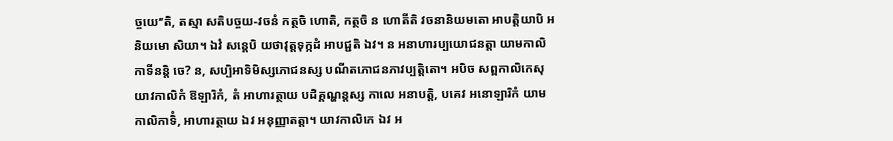ច្ចយេ’’តិ, តស្មា សតិបច្ចយ-វចនំ កត្ថចិ ហោតិ, កត្ថចិ ន ហោតីតិ វចនានិយមតោ អាបត្តិយាបិ អនិយមោ សិយា។ ឯវំ សន្តេបិ យថាវុត្តទុក្កដំ អាបជ្ជតិ ឯវ។ ន អនាហារប្បយោជនត្តា យាមកាលិកាទីនន្តិ ចេ? ន, សប្បិអាទិមិស្សភោជនស្ស បណីតភោជនភាវប្បត្តិតោ។ អបិច សព្ពកាលិកេសុ យាវកាលិកំ ឱឡារិកំ, តំ អាហារត្ថាយ បដិគ្គណ្ហន្តស្ស កាលេ អនាបត្តិ, បគេវ អនោឡារិកំ យាមកាលិកាទិំ, អាហារត្ថាយ ឯវ អនុញ្ញាតត្តា។ យាវកាលិកេ ឯវ អ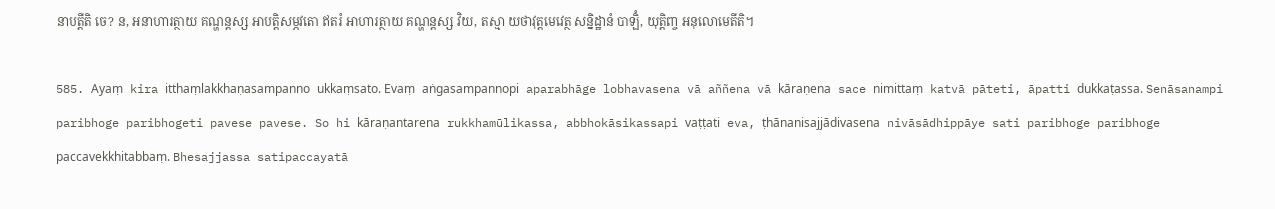នាបត្តីតិ ចេ? ន, អនាហារត្ថាយ គណ្ហន្តស្ស អាបត្តិសម្ភវតោ ឥតរំ អាហារត្ថាយ គណ្ហន្តស្ស វិយ, តស្មា យថាវុត្តមេវេត្ថ សន្និដ្ឋានំ បាឡិំ, យុត្តិញ្ច អនុលោមេតីតិ។

585. Ayaṃ kira itthaṃlakkhaṇasampanno ukkaṃsato. Evaṃ aṅgasampannopi aparabhāge lobhavasena vā aññena vā kāraṇena sace nimittaṃ katvā pāteti, āpatti dukkaṭassa. Senāsanampi paribhoge paribhogeti pavese pavese. So hi kāraṇantarena rukkhamūlikassa, abbhokāsikassapi vaṭṭati eva, ṭhānanisajjādivasena nivāsādhippāye sati paribhoge paribhoge paccavekkhitabbaṃ. Bhesajjassa satipaccayatā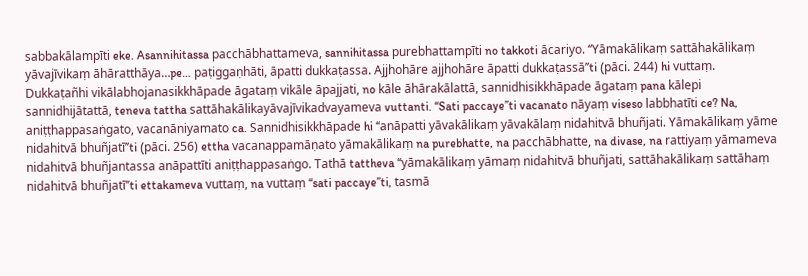sabbakālampīti eke. Asannihitassa pacchābhattameva, sannihitassa purebhattampīti no takkoti ācariyo. ‘‘Yāmakālikaṃ sattāhakālikaṃ yāvajīvikaṃ āhāratthāya…pe… paṭiggaṇhāti, āpatti dukkaṭassa. Ajjhohāre ajjhohāre āpatti dukkaṭassā’’ti (pāci. 244) hi vuttaṃ. Dukkaṭañhi vikālabhojanasikkhāpade āgataṃ vikāle āpajjati, no kāle āhārakālattā, sannidhisikkhāpade āgataṃ pana kālepi sannidhijātattā, teneva tattha sattāhakālikayāvajīvikadvayameva vuttanti. ‘‘Sati paccaye’’ti vacanato nāyaṃ viseso labbhatīti ce? Na, aniṭṭhappasaṅgato, vacanāniyamato ca. Sannidhisikkhāpade hi ‘‘anāpatti yāvakālikaṃ yāvakālaṃ nidahitvā bhuñjati. Yāmakālikaṃ yāme nidahitvā bhuñjatī’’ti (pāci. 256) ettha vacanappamāṇato yāmakālikaṃ na purebhatte, na pacchābhatte, na divase, na rattiyaṃ yāmameva nidahitvā bhuñjantassa anāpattīti aniṭṭhappasaṅgo. Tathā tattheva ‘‘yāmakālikaṃ yāmaṃ nidahitvā bhuñjati, sattāhakālikaṃ sattāhaṃ nidahitvā bhuñjatī’’ti ettakameva vuttaṃ, na vuttaṃ ‘‘sati paccaye’’ti, tasmā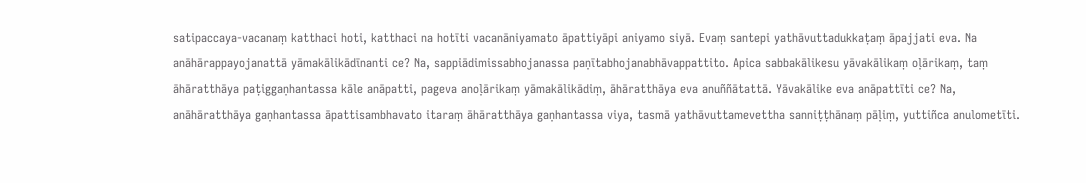satipaccaya-vacanaṃ katthaci hoti, katthaci na hotīti vacanāniyamato āpattiyāpi aniyamo siyā. Evaṃ santepi yathāvuttadukkaṭaṃ āpajjati eva. Na anāhārappayojanattā yāmakālikādīnanti ce? Na, sappiādimissabhojanassa paṇītabhojanabhāvappattito. Apica sabbakālikesu yāvakālikaṃ oḷārikaṃ, taṃ āhāratthāya paṭiggaṇhantassa kāle anāpatti, pageva anoḷārikaṃ yāmakālikādiṃ, āhāratthāya eva anuññātattā. Yāvakālike eva anāpattīti ce? Na, anāhāratthāya gaṇhantassa āpattisambhavato itaraṃ āhāratthāya gaṇhantassa viya, tasmā yathāvuttamevettha sanniṭṭhānaṃ pāḷiṃ, yuttiñca anulometīti.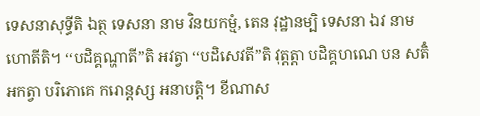ទេសនាសុទ្ធីតិ ឯត្ថ ទេសនា នាម វិនយកម្មំ, តេន វុដ្ឋានម្បិ ទេសនា ឯវ នាម ហោតីតិ។ ‘‘បដិគ្គណ្ហាតី’’តិ អវត្វា ‘‘បដិសេវតី’’តិ វុត្តត្តា បដិគ្គហណេ បន សតិំ អកត្វា បរិភោគេ ករោន្តស្ស អនាបត្តិ។ ខីណាស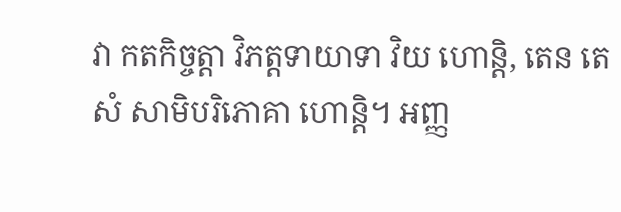វា កតកិច្ចត្តា វិភត្តទាយាទា វិយ ហោន្តិ, តេន តេសំ សាមិបរិភោគា ហោន្តិ។ អញ្ញ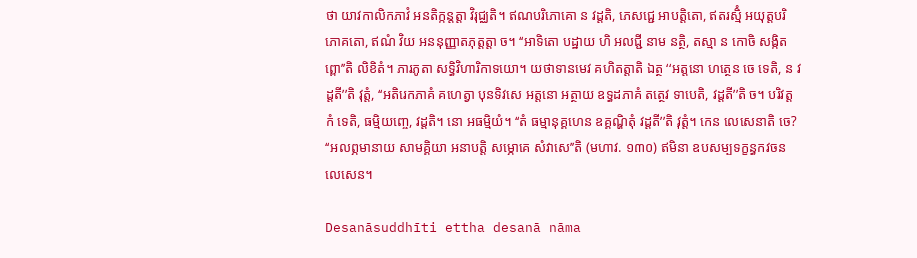ថា យាវកាលិកភាវំ អនតិក្កន្តត្តា វិរុជ្ឈតិ។ ឥណបរិភោគោ ន វដ្ដតិ, ភេសជ្ជេ អាបត្តិតោ, ឥតរស្មិំ អយុត្តបរិភោគតោ, ឥណំ វិយ អននុញ្ញាតភុត្តត្តា ច។ ‘‘អាទិតោ បដ្ឋាយ ហិ អលជ្ជី នាម នត្ថិ, តស្មា ន កោចិ សង្កិតព្ពោ’’តិ លិខិតំ។ ភារភូតា សទ្ធិវិហារិកាទយោ។ យថាទានមេវ គហិតត្តាតិ ឯត្ថ ‘‘អត្តនោ ហត្ថេន ចេ ទេតិ, ន វដ្ដតី’’តិ វុត្តំ, ‘‘អតិរេកភាគំ គហេត្វា បុនទិវសេ អត្តនោ អត្ថាយ ឧទ្ធដភាគំ តត្ថេវ ទាបេតិ, វដ្ដតី’’តិ ច។ បរិវត្តកំ ទេតិ, ធម្មិយញ្ចេ, វដ្ដតិ។ នោ អធម្មិយំ។ ‘‘តំ ធម្មានុគ្គហេន ឧគ្គណ្ហិតុំ វដ្ដតី’’តិ វុត្តំ។ កេន លេសេនាតិ ចេ? ‘‘អលព្ភមានាយ សាមគ្គិយា អនាបត្តិ សម្ភោគេ សំវាសេ’’តិ (មហាវ. ១៣០) ឥមិនា ឧបសម្បទក្ខន្ធកវចនលេសេន។

Desanāsuddhīti ettha desanā nāma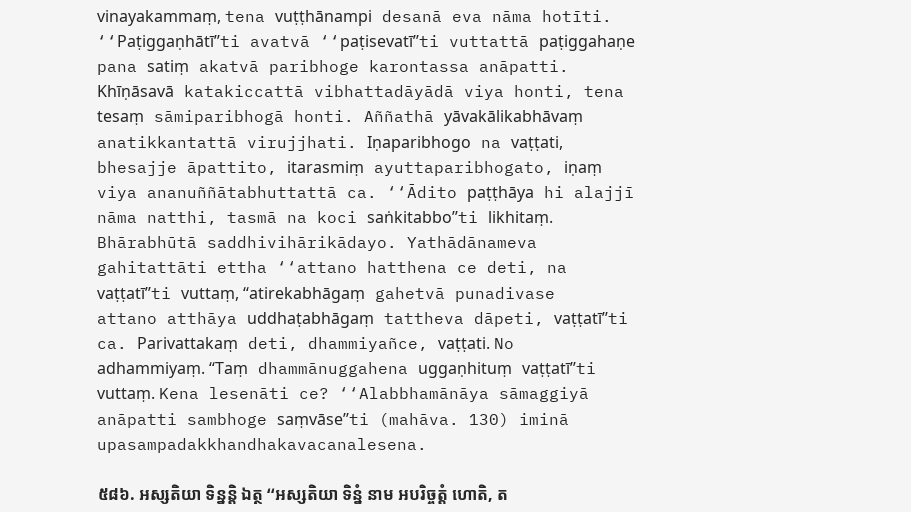vinayakammaṃ, tena vuṭṭhānampi desanā eva nāma hotīti. ‘‘Paṭiggaṇhātī’’ti avatvā ‘‘paṭisevatī’’ti vuttattā paṭiggahaṇe pana satiṃ akatvā paribhoge karontassa anāpatti. Khīṇāsavā katakiccattā vibhattadāyādā viya honti, tena tesaṃ sāmiparibhogā honti. Aññathā yāvakālikabhāvaṃ anatikkantattā virujjhati. Iṇaparibhogo na vaṭṭati, bhesajje āpattito, itarasmiṃ ayuttaparibhogato, iṇaṃ viya ananuññātabhuttattā ca. ‘‘Ādito paṭṭhāya hi alajjī nāma natthi, tasmā na koci saṅkitabbo’’ti likhitaṃ. Bhārabhūtā saddhivihārikādayo. Yathādānameva gahitattāti ettha ‘‘attano hatthena ce deti, na vaṭṭatī’’ti vuttaṃ, ‘‘atirekabhāgaṃ gahetvā punadivase attano atthāya uddhaṭabhāgaṃ tattheva dāpeti, vaṭṭatī’’ti ca. Parivattakaṃ deti, dhammiyañce, vaṭṭati. No adhammiyaṃ. ‘‘Taṃ dhammānuggahena uggaṇhituṃ vaṭṭatī’’ti vuttaṃ. Kena lesenāti ce? ‘‘Alabbhamānāya sāmaggiyā anāpatti sambhoge saṃvāse’’ti (mahāva. 130) iminā upasampadakkhandhakavacanalesena.

៥៨៦. អស្សតិយា ទិន្នន្តិ ឯត្ថ ‘‘អស្សតិយា ទិន្នំ នាម អបរិច្ចត្តំ ហោតិ, ត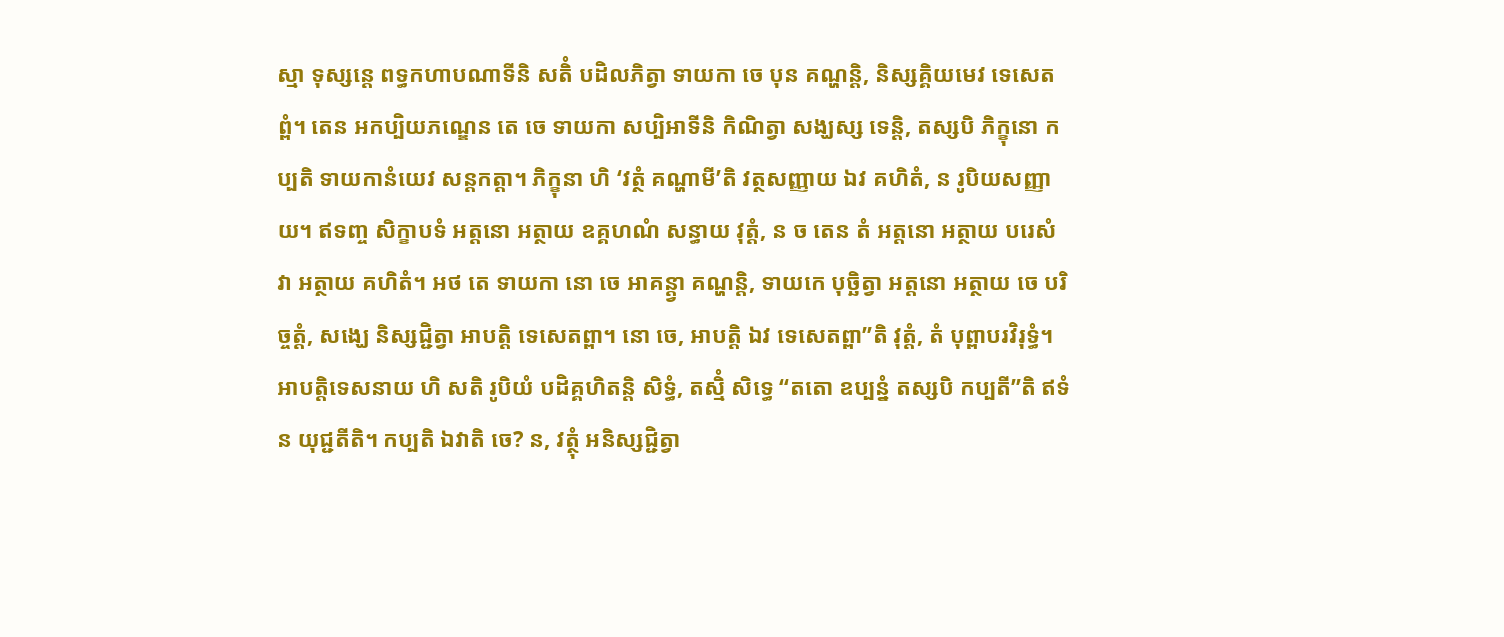ស្មា ទុស្សន្តេ ពទ្ធកហាបណាទីនិ សតិំ បដិលភិត្វា ទាយកា ចេ បុន គណ្ហន្តិ, និស្សគ្គិយមេវ ទេសេតព្ពំ។ តេន អកប្បិយភណ្ឌេន តេ ចេ ទាយកា សប្បិអាទីនិ កិណិត្វា សង្ឃស្ស ទេន្តិ, តស្សបិ ភិក្ខុនោ កប្បតិ ទាយកានំយេវ សន្តកត្តា។ ភិក្ខុនា ហិ ‘វត្ថំ គណ្ហាមី’តិ វត្ថសញ្ញាយ ឯវ គហិតំ, ន រូបិយសញ្ញាយ។ ឥទញ្ច សិក្ខាបទំ អត្តនោ អត្ថាយ ឧគ្គហណំ សន្ធាយ វុត្តំ, ន ច តេន តំ អត្តនោ អត្ថាយ បរេសំ វា អត្ថាយ គហិតំ។ អថ តេ ទាយកា នោ ចេ អាគន្ត្វា គណ្ហន្តិ, ទាយកេ បុច្ឆិត្វា អត្តនោ អត្ថាយ ចេ បរិច្ចត្តំ, សង្ឃេ និស្សជ្ជិត្វា អាបត្តិ ទេសេតព្ពា។ នោ ចេ, អាបត្តិ ឯវ ទេសេតព្ពា’’តិ វុត្តំ, តំ បុព្ពាបរវិរុទ្ធំ។ អាបត្តិទេសនាយ ហិ សតិ រូបិយំ បដិគ្គហិតន្តិ សិទ្ធំ, តស្មិំ សិទ្ធេ ‘‘តតោ ឧប្បន្នំ តស្សបិ កប្បតី’’តិ ឥទំ ន យុជ្ជតីតិ។ កប្បតិ ឯវាតិ ចេ? ន, វត្ថុំ អនិស្សជ្ជិត្វា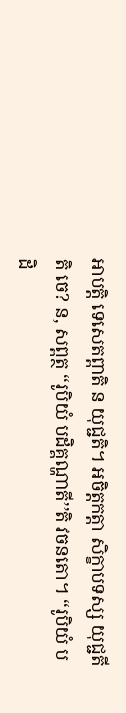អាបត្តិ ទេសេតព្ពាតិ ន យុជ្ជតិ។ អចិត្តកត្តា សិក្ខាបទស្ស យុជ្ជតីតិ ចេ? ន, សព្ពត្ថ ‘‘រូបិយំ បដិគ្គណ្ហាតី’’តិ វចនតោ។ ‘‘រូបិយំ បដិ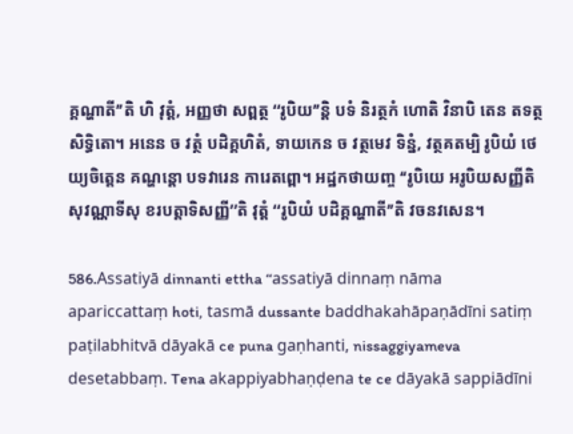គ្គណ្ហាតី’’តិ ហិ វុត្តំ, អញ្ញថា សព្ពត្ថ ‘‘រូបិយ’’ន្តិ បទំ និរត្ថកំ ហោតិ វិនាបិ តេន តទត្ថសិទ្ធិតោ។ អនេន ច វត្ថំ បដិគ្គហិតំ, ទាយកេន ច វត្ថមេវ ទិន្នំ, វត្ថគតម្បិ រូបិយំ ថេយ្យចិត្តេន គណ្ហន្តោ បទវារេន ការេតព្ពោ។ អដ្ឋកថាយញ្ច ‘‘រូបិយេ អរូបិយសញ្ញីតិ សុវណ្ណាទីសុ ខរបត្តាទិសញ្ញី’’តិ វុត្តំ ‘‘រូបិយំ បដិគ្គណ្ហាតី’’តិ វចនវសេន។

586.Assatiyā dinnanti ettha ‘‘assatiyā dinnaṃ nāma apariccattaṃ hoti, tasmā dussante baddhakahāpaṇādīni satiṃ paṭilabhitvā dāyakā ce puna gaṇhanti, nissaggiyameva desetabbaṃ. Tena akappiyabhaṇḍena te ce dāyakā sappiādīni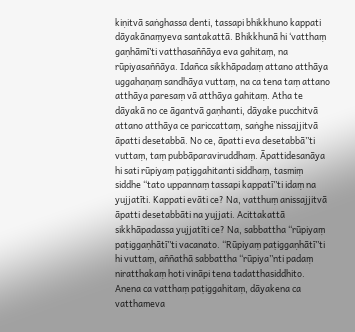kiṇitvā saṅghassa denti, tassapi bhikkhuno kappati dāyakānaṃyeva santakattā. Bhikkhunā hi ‘vatthaṃ gaṇhāmī’ti vatthasaññāya eva gahitaṃ, na rūpiyasaññāya. Idañca sikkhāpadaṃ attano atthāya uggahaṇaṃ sandhāya vuttaṃ, na ca tena taṃ attano atthāya paresaṃ vā atthāya gahitaṃ. Atha te dāyakā no ce āgantvā gaṇhanti, dāyake pucchitvā attano atthāya ce pariccattaṃ, saṅghe nissajjitvā āpatti desetabbā. No ce, āpatti eva desetabbā’’ti vuttaṃ, taṃ pubbāparaviruddhaṃ. Āpattidesanāya hi sati rūpiyaṃ paṭiggahitanti siddhaṃ, tasmiṃ siddhe ‘‘tato uppannaṃ tassapi kappatī’’ti idaṃ na yujjatīti. Kappati evāti ce? Na, vatthuṃ anissajjitvā āpatti desetabbāti na yujjati. Acittakattā sikkhāpadassa yujjatīti ce? Na, sabbattha ‘‘rūpiyaṃ paṭiggaṇhātī’’ti vacanato. ‘‘Rūpiyaṃ paṭiggaṇhātī’’ti hi vuttaṃ, aññathā sabbattha ‘‘rūpiya’’nti padaṃ niratthakaṃ hoti vināpi tena tadatthasiddhito. Anena ca vatthaṃ paṭiggahitaṃ, dāyakena ca vatthameva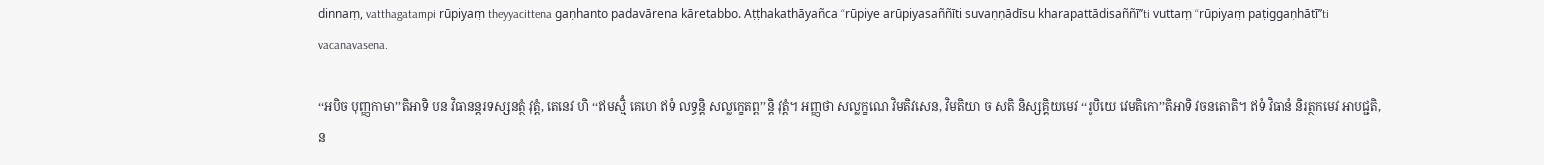dinnaṃ, vatthagatampi rūpiyaṃ theyyacittena gaṇhanto padavārena kāretabbo. Aṭṭhakathāyañca ‘‘rūpiye arūpiyasaññīti suvaṇṇādīsu kharapattādisaññī’’ti vuttaṃ ‘‘rūpiyaṃ paṭiggaṇhātī’’ti vacanavasena.

‘‘អបិច បុញ្ញកាមា’’តិអាទិ បន វិធានន្តរទស្សនត្ថំ វុត្តំ, តេនេវ ហិ ‘‘ឥមស្មិំ គេហេ ឥទំ លទ្ធន្តិ សល្លក្ខេតព្ព’’ន្តិ វុត្តំ។ អញ្ញថា សល្លក្ខណេ វិមតិវសេន, វិមតិយា ច សតិ និស្សគ្គិយមេវ ‘‘រូបិយេ វេមតិកោ’’តិអាទិ វចនតោតិ។ ឥទំ វិធានំ និរត្ថកមេវ អាបជ្ជតិ, ន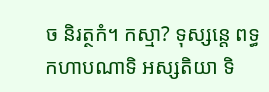ច និរត្ថកំ។ កស្មា? ទុស្សន្តេ ពទ្ធកហាបណាទិ អស្សតិយា ទិ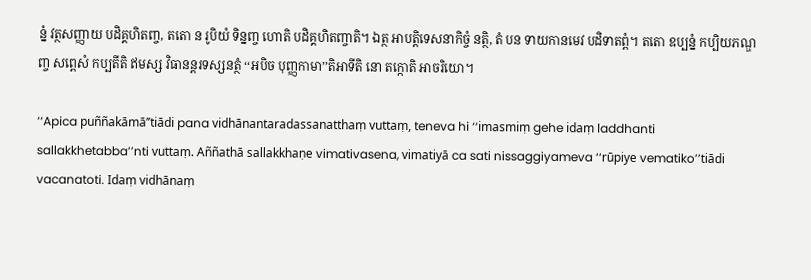ន្នំ វត្ថសញ្ញាយ បដិគ្គហិតញ្ច, តតោ ន រូបិយំ ទិន្នញ្ច ហោតិ បដិគ្គហិតញ្ចាតិ។ ឯត្ថ អាបត្តិទេសនាកិច្ចំ នត្ថិ, តំ បន ទាយកានមេវ បដិទាតព្ពំ។ តតោ ឧប្បន្នំ កប្បិយភណ្ឌញ្ច សព្ពេសំ កប្បតីតិ ឥមស្ស វិធានន្តរទស្សនត្ថំ ‘‘អបិច បុញ្ញកាមា’’តិអាទីតិ នោ តក្កោតិ អាចរិយោ។

‘‘Apica puññakāmā’’tiādi pana vidhānantaradassanatthaṃ vuttaṃ, teneva hi ‘‘imasmiṃ gehe idaṃ laddhanti sallakkhetabba’’nti vuttaṃ. Aññathā sallakkhaṇe vimativasena, vimatiyā ca sati nissaggiyameva ‘‘rūpiye vematiko’’tiādi vacanatoti. Idaṃ vidhānaṃ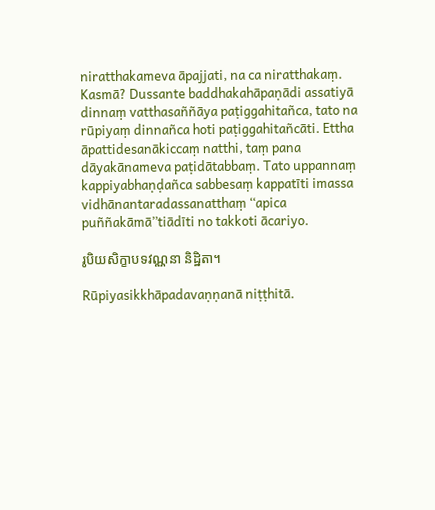niratthakameva āpajjati, na ca niratthakaṃ. Kasmā? Dussante baddhakahāpaṇādi assatiyā dinnaṃ vatthasaññāya paṭiggahitañca, tato na rūpiyaṃ dinnañca hoti paṭiggahitañcāti. Ettha āpattidesanākiccaṃ natthi, taṃ pana dāyakānameva paṭidātabbaṃ. Tato uppannaṃ kappiyabhaṇḍañca sabbesaṃ kappatīti imassa vidhānantaradassanatthaṃ ‘‘apica puññakāmā’’tiādīti no takkoti ācariyo.

រូបិយសិក្ខាបទវណ្ណនា និដ្ឋិតា។

Rūpiyasikkhāpadavaṇṇanā niṭṭhitā.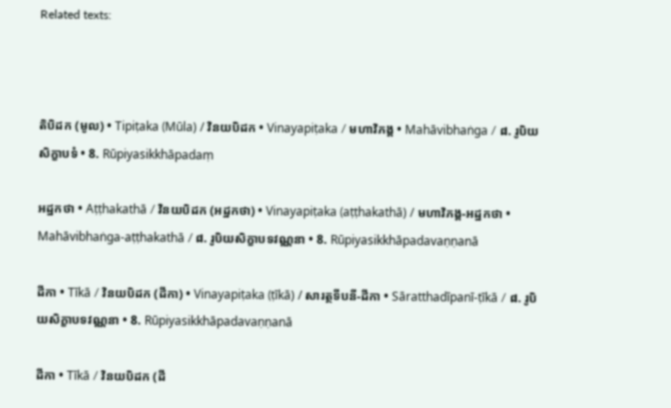Related texts:



តិបិដក (មូល) • Tipiṭaka (Mūla) / វិនយបិដក • Vinayapiṭaka / មហាវិភង្គ • Mahāvibhaṅga / ៨. រូបិយសិក្ខាបទំ • 8. Rūpiyasikkhāpadaṃ

អដ្ឋកថា • Aṭṭhakathā / វិនយបិដក (អដ្ឋកថា) • Vinayapiṭaka (aṭṭhakathā) / មហាវិភង្គ-អដ្ឋកថា • Mahāvibhaṅga-aṭṭhakathā / ៨. រូបិយសិក្ខាបទវណ្ណនា • 8. Rūpiyasikkhāpadavaṇṇanā

ដីកា • Tīkā / វិនយបិដក (ដីកា) • Vinayapiṭaka (ṭīkā) / សារត្ថទីបនី-ដីកា • Sāratthadīpanī-ṭīkā / ៨. រូបិយសិក្ខាបទវណ្ណនា • 8. Rūpiyasikkhāpadavaṇṇanā

ដីកា • Tīkā / វិនយបិដក (ដី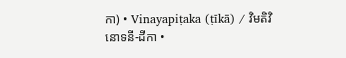កា) • Vinayapiṭaka (ṭīkā) / វិមតិវិនោទនី-ដីកា •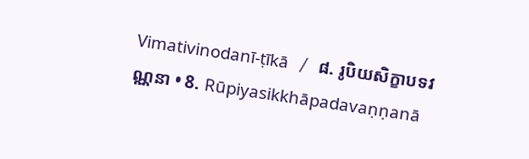Vimativinodanī-ṭīkā / ៨. រូបិយសិក្ខាបទវណ្ណនា • 8. Rūpiyasikkhāpadavaṇṇanā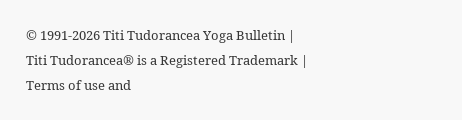© 1991-2026 Titi Tudorancea Yoga Bulletin | Titi Tudorancea® is a Registered Trademark | Terms of use and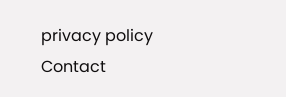privacy policy
Contact